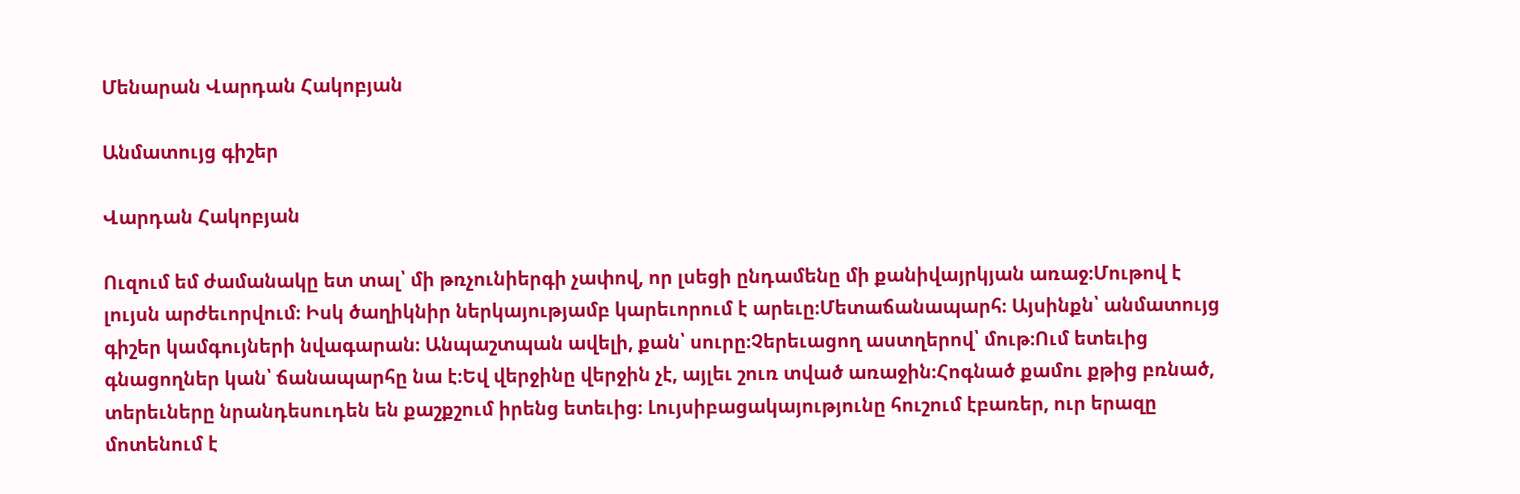Մենարան Վարդան Հակոբյան

Անմատույց գիշեր

Վարդան Հակոբյան

Ուզում եմ ժամանակը ետ տալ՝ մի թռչունիերգի չափով, որ լսեցի ընդամենը մի քանիվայրկյան առաջ։Մութով է լույսն արժեւորվում։ Իսկ ծաղիկնիր ներկայությամբ կարեւորում է արեւը։Մետաճանապարհ։ Այսինքն՝ անմատույց գիշեր կամգույների նվագարան։ Անպաշտպան ավելի, քան՝ սուրը։Չերեւացող աստղերով՝ մութ։Ում ետեւից գնացողներ կան՝ ճանապարհը նա է։Եվ վերջինը վերջին չէ, այլեւ շուռ տված առաջին։Հոգնած քամու քթից բռնած, տերեւները նրանդեսուդեն են քաշքշում իրենց ետեւից։ Լույսիբացակայությունը հուշում էբառեր, ուր երազը մոտենում է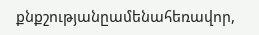քնքշությանըամենահեռավոր,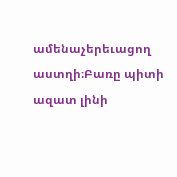ամենաչերեւացող աստղի։Բառը պիտի ազատ լինի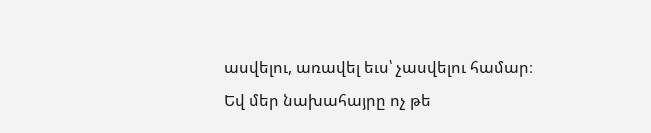ասվելու, առավել եւս՝ չասվելու համար։ Եվ մեր նախահայրը ոչ թե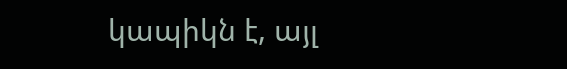կապիկն է, այլ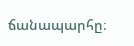ճանապարհը։